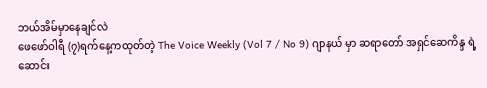ဘယ်အိမ်မှာနေချင်လဲ
ဖေဖော်ဝါရီ (၇)ရက်နေ့ကထုတ်တဲ့ The Voice Weekly (Vol 7 / No 9) ဂျာနယ် မှာ ဆရာတော် အရှင်ဆေကိန္ဒ ရဲ့ ဆောင်း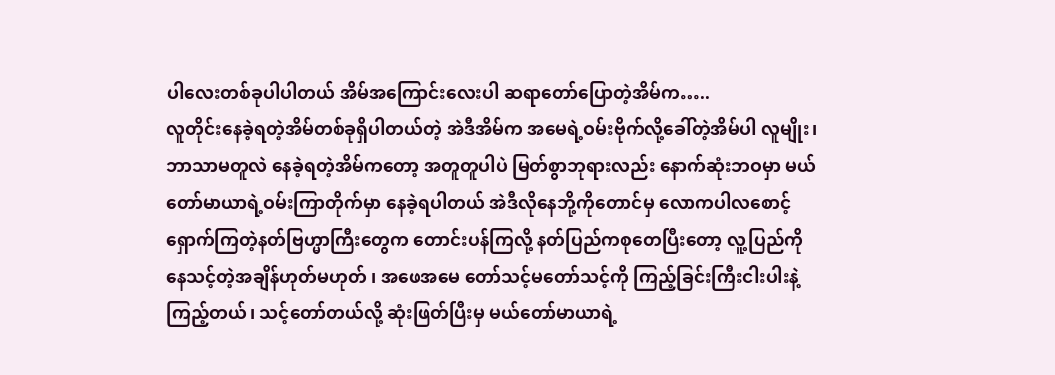ပါလေးတစ်ခုပါပါတယ် အိမ်အကြောင်းလေးပါ ဆရာတော်ပြောတဲ့အိမ်က…..
လူတိုင်းနေခဲ့ရတဲ့အိမ်တစ်ခုရှိပါတယ်တဲ့ အဲဒီအိမ်က အမေရဲ့ဝမ်းဗိုက်လို့ခေါ်တဲ့အိမ်ပါ လူမျိုး၊ဘာသာမတူလဲ နေခဲ့ရတဲ့အိမ်ကတော့ အတူတူပါပဲ မြတ်စွာဘုရားလည်း နောက်ဆုံးဘဝမှာ မယ်တော်မာယာရဲ့ဝမ်းကြာတိုက်မှာ နေခဲ့ရပါတယ် အဲဒီလိုနေဘို့ကိုတောင်မှ လောကပါလစောင့်ရှောက်ကြတဲ့နတ်ဗြဟ္မာကြီးတွေက တောင်းပန်ကြလို့ နတ်ပြည်ကစုတေပြီးတော့ လူ့ပြည်ကိုနေသင့်တဲ့အချိန်ဟုတ်မဟုတ် ၊ အဖေအမေ တော်သင့်မတော်သင့်ကို ကြည့်ခြင်းကြီးငါးပါးနဲ့ကြည့်တယ်၊ သင့်တော်တယ်လို့ ဆုံးဖြတ်ပြီးမှ မယ်တော်မာယာရဲ့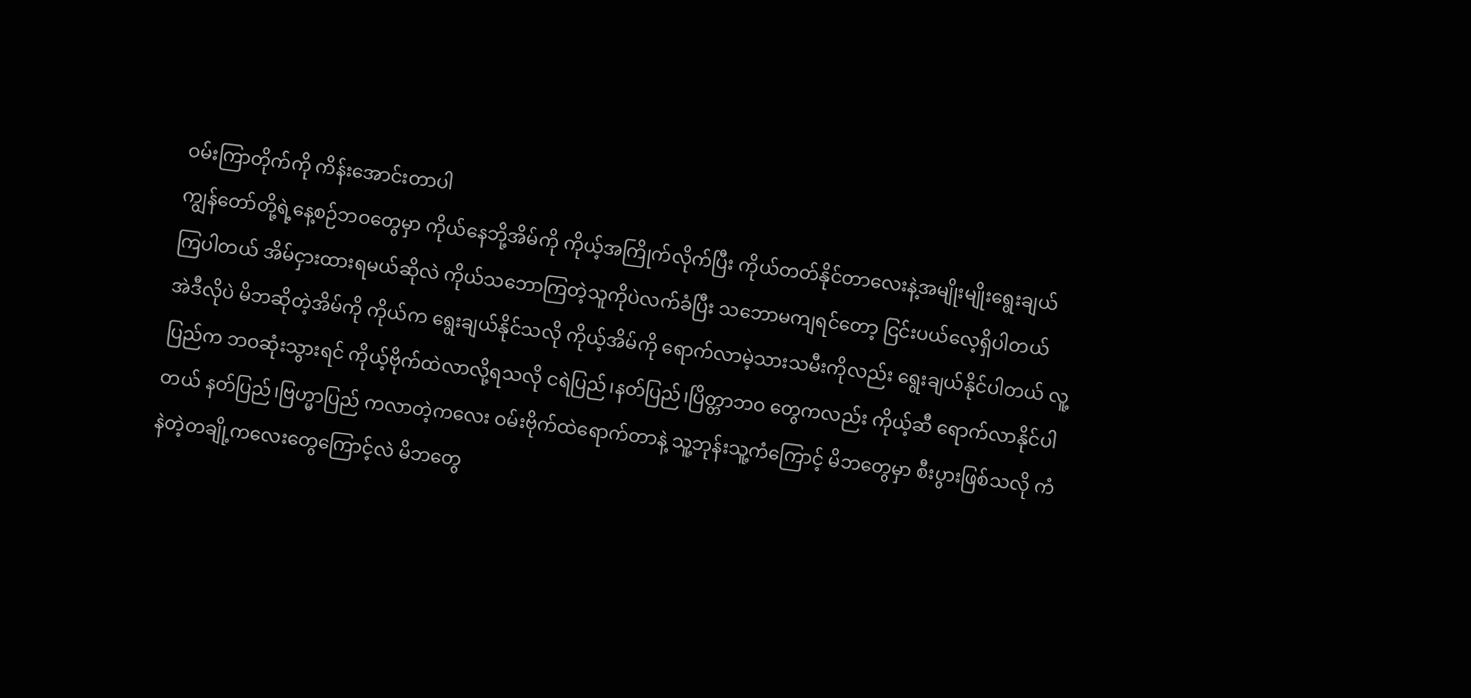ဝမ်းကြာတိုက်ကို ကိန်းအောင်းတာပါ
ကျွန်တော်တို့ရဲ့နေ့စဉ်ဘဝတွေမှာ ကိုယ်နေဘို့အိမ်ကို ကိုယ့်အကြိုက်လိုက်ပြီး ကိုယ်တတ်နိုင်တာလေးနဲ့အမျိုးမျိုးရွေးချယ်ကြပါတယ် အိမ်ငှားထားရမယ်ဆိုလဲ ကိုယ်သဘောကြတဲ့သူကိုပဲလက်ခံပြီး သဘောမကျရင်တော့ ငြင်းပယ်လေ့ရှိပါတယ်
အဲဒီလိုပဲ မိဘဆိုတဲ့အိမ်ကို ကိုယ်က ရွေးချယ်နိုင်သလို ကိုယ့်အိမ်ကို ရောက်လာမဲ့သားသမီးကိုလည်း ရွေးချယ်နိုင်ပါတယ် လူ့ပြည်က ဘဝဆုံးသွားရင် ကိုယ့်ဗိုက်ထဲလာလို့ရသလို ငရဲပြည်၊နတ်ပြည်၊ပြိတ္တာဘဝ တွေကလည်း ကိုယ့်ဆီ ရောက်လာနိုင်ပါတယ် နတ်ပြည်၊ဗြဟ္မာပြည် ကလာတဲ့ကလေး ဝမ်းဗိုက်ထဲရောက်တာနဲ့ သူ့ဘုန်းသူ့ကံကြောင့် မိဘတွေမှာ စီးပွားဖြစ်သလို ကံနဲတဲ့တချို့ကလေးတွေကြောင့်လဲ မိဘတွေ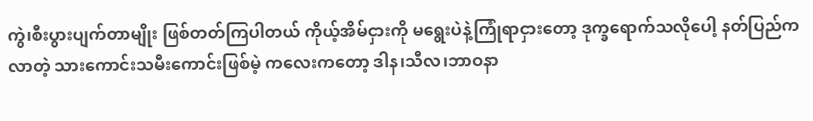ကွဲ၊စီးပွားပျက်တာမျိုး ဖြစ်တတ်ကြပါတယ် ကိုယ့်အိမ်ငှားကို မရွေးပဲနဲ့ကြုံရာငှားတော့ ဒုက္ခရောက်သလိုပေါ့ နတ်ပြည်ကလာတဲ့ သားကောင်းသမီးကောင်းဖြစ်မဲ့ ကလေးကတော့ ဒါန၊သီလ၊ဘာဝနာ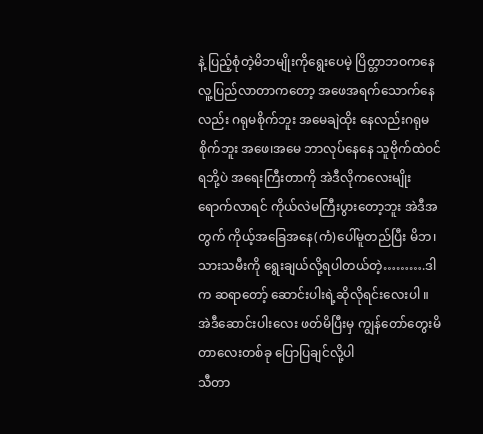နဲ့ ပြည့်စုံတဲ့မိဘမျိုးကိုရွေးပေမဲ့ ပြိတ္တာဘဝကနေ လူ့ပြည်လာတာကတော့ အဖေအရက်သောက်နေလည်း ဂရုမစိုက်ဘူး အမေချဲထိုး နေလည်းဂရုမစိုက်ဘူး အဖေ၊အမေ ဘာလုပ်နေနေ သူဗိုက်ထဲဝင်ရဘို့ပဲ အရေးကြီးတာကို အဲဒီလိုကလေးမျိုး ရောက်လာရင် ကိုယ်လဲမကြီးပွားတော့ဘူး အဲဒီအတွက် ကိုယ့်အခြေအနေ(ကံ)ပေါ်မူတည်ပြီး မိဘ၊သားသမီးကို ရွေးချယ်လို့ရပါတယ်တဲ့……….ဒါက ဆရာတော့် ဆောင်းပါးရဲ့ဆိုလိုရင်းလေးပါ ။
အဲဒီဆောင်းပါးလေး ဖတ်မိပြီးမှ ကျွန်တော်တွေးမိတာလေးတစ်ခု ပြောပြချင်လို့ပါ
သီတာ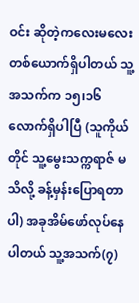ဝင်း ဆိုတဲ့ကလေးမလေး တစ်ယောက်ရှိပါတယ် သူ့အသက်က ၁၅၊၁၆ လောက်ရှိပါပြီ (သူကိုယ်တိုင် သူ့မွေးသက္ကရာဇ် မသိလို့ ခန့်မှန်းပြောရတာပါ) အခုအိမ်ဖော်လုပ်နေပါတယ် သူ့အသက်(၇)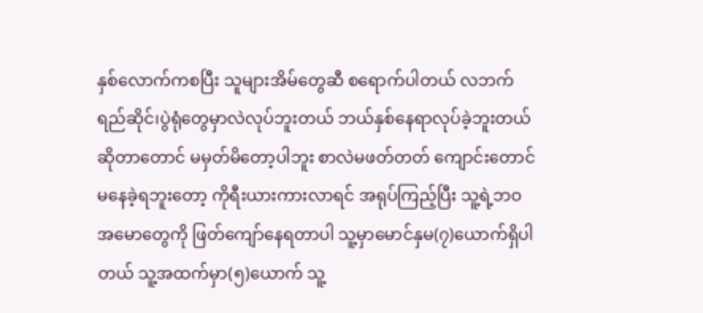နှစ်လောက်ကစပြီး သူများအိမ်တွေဆီ စရောက်ပါတယ် လဘက်ရည်ဆိုင်၊ပွဲရုံတွေမှာလဲလုပ်ဘူးတယ် ဘယ်နှစ်နေရာလုပ်ခဲ့ဘူးတယ်ဆိုတာတောင် မမှတ်မိတော့ပါဘူး စာလဲမဖတ်တတ် ကျောင်းတောင်မနေခဲ့ရဘူးတော့ ကိုရီးယားကားလာရင် အရုပ်ကြည့်ပြီး သူ့ရဲ့ဘဝအမောတွေကို ဖြတ်ကျော်နေရတာပါ သူ့မှာမောင်နှမ(၇)ယောက်ရှိပါတယ် သူ့အထက်မှာ(၅)ယောက် သူ့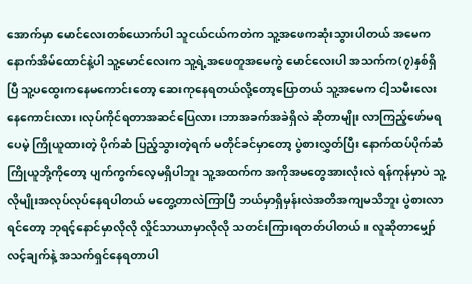အောက်မှာ မောင်လေးတစ်ယောက်ပါ သူငယ်ငယ်ကတဲက သူ့အဖေကဆုံးသွားပါတယ် အမေက နောက်အိမ်ထောင်နဲ့ပါ သူ့မောင်လေးက သူ့ရဲ့အဖေတူအမေကွဲ မောင်လေးပါ အသက်က(၇)နှစ်ရှိပြီ သူ့ပထွေးကနေမကောင်းတော့ ဆေးကုနေရတယ်လို့တော့ပြောတယ် သူ့အမေက ငါ့သမီးလေး နေကောင်းလား ၊လုပ်ကိုင်ရတာအဆင်ပြေလား၊ဘာအခက်အခဲရှိလဲ ဆိုတာမျိုး လာကြည့်ဖော်မရပေမဲ့ ကြိုယူထားတဲ့ ပိုက်ဆံ ပြည့်သွားတဲ့ရက် မတိုင်ခင်မှာတော့ ပွဲစားလွှတ်ပြီး နောက်ထပ်ပိုက်ဆံကြိုယူဘို့ကိုတော့ ပျက်ကွက်လေ့မရှိပါဘူး သူ့အထက်က အကိုအမတွေအားလုံးလဲ ရန်ကုန်မှာပဲ သူ့လိုမျိုးအလုပ်လုပ်နေရပါတယ် မတွေ့တာလဲကြာပြီ ဘယ်မှာရှိမှန်းလဲအတိအကျမသိဘူး ပွဲစားလာရင်တော့ ဘုရင့်နောင်မှာလိုလို လှိုင်သာယာမှာလိုလို သတင်းကြားရတတ်ပါတယ်။ လူဆိုတာမျှော်လင့်ချက်နဲ့ အသက်ရှင်နေရတာပါ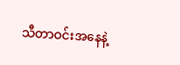သီတာဝင်းအနေနဲ့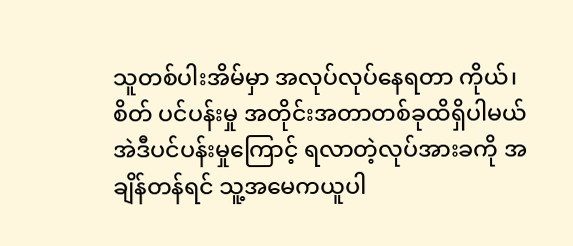သူတစ်ပါးအိမ်မှာ အလုပ်လုပ်နေရတာ ကိုယ်၊စိတ် ပင်ပန်းမှု အတိုင်းအတာတစ်ခုထိရှိပါမယ် အဲဒီပင်ပန်းမှုကြောင့် ရလာတဲ့လုပ်အားခကို အချိန်တန်ရင် သူ့အမေကယူပါ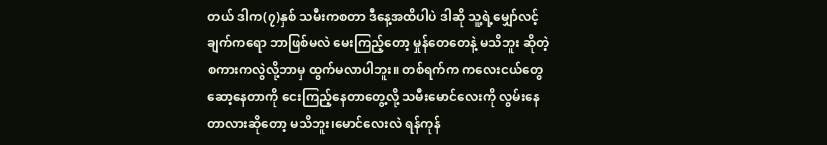တယ် ဒါက(၇)နှစ် သမီးကစတာ ဒီနေ့အထိပါပဲ ဒါဆို သူ့ရဲ့မျှော်လင့်ချက်ကရော ဘာဖြစ်မလဲ မေးကြည့်တော့ မှုန်တေတေနဲ့ မသိဘူး ဆိုတဲ့ စကားကလွဲလို့ဘာမှ ထွက်မလာပါဘူး။ တစ်ရက်က ကလေးငယ်တွေဆော့နေတာကို ငေးကြည့်နေတာတွေ့လို့ သမီးမောင်လေးကို လွမ်းနေတာလားဆိုတော့ မသိဘူး၊မောင်လေးလဲ ရန်ကုန်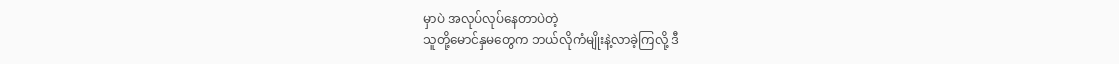မှာပဲ အလုပ်လုပ်နေတာပဲတဲ့
သူတို့မောင်နှမတွေက ဘယ်လိုကံမျိုးနဲ့လာခဲ့ကြလို့ ဒီ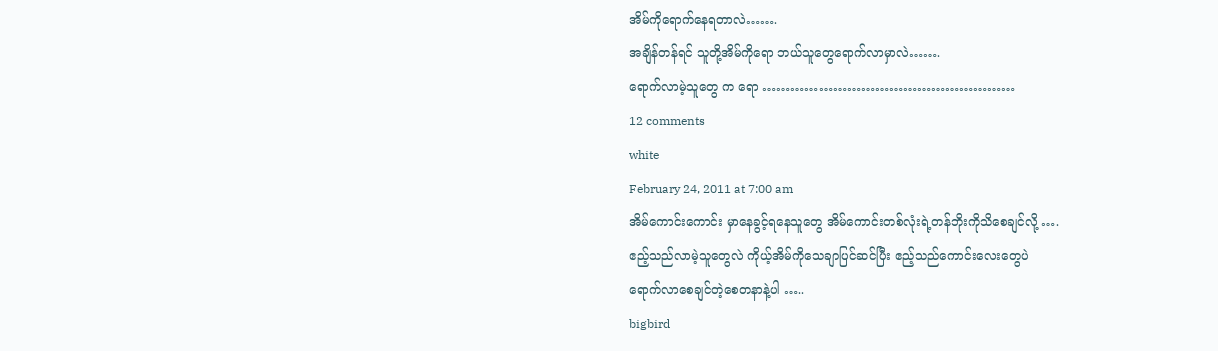အိမ်ကိုရောက်နေရတာလဲ…….
အချိန်တန်ရင် သူတို့အိမ်ကိုရော ဘယ်သူတွေရောက်လာမှာလဲ…….
ရောက်လာမဲ့သူတွေ က ရော ………………………………………………
12 comments
white
February 24, 2011 at 7:00 am
အိမ်ကောင်းကောင်း မှာနေခွင့်ရနေသူတွေ အိမ်ကောင်းတစ်လုံးရဲ့တန်ဘိုးကိုသိစေချင်လို့ ….
ဧည့်သည်လာမဲ့သူတွေလဲ ကိုယ့်အိမ်ကိုသေချာပြင်ဆင်ပြီး ဧည့်သည်ကောင်းလေးတွေပဲ
ရောက်လာစေချင်တဲ့စေတနာနဲ့ပါ …..
bigbird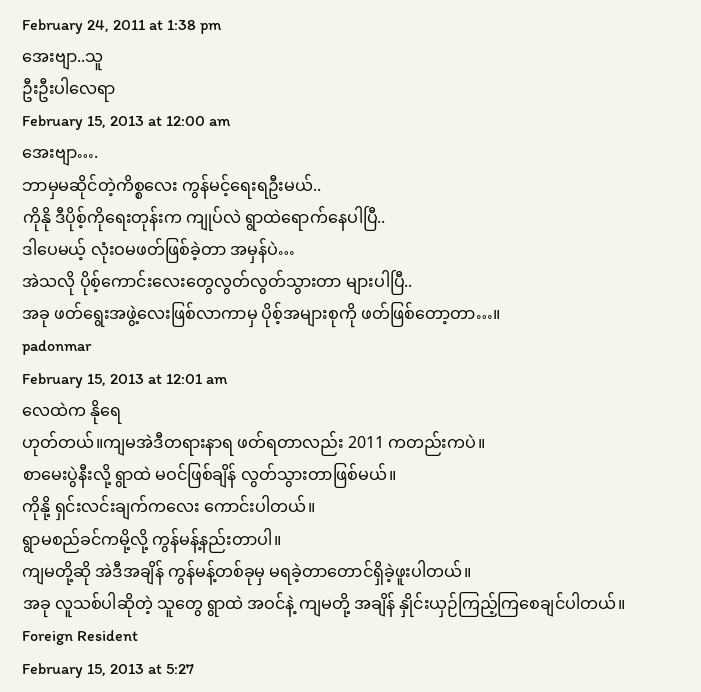February 24, 2011 at 1:38 pm
အေးဗျာ..သူ
ဦးဦးပါလေရာ
February 15, 2013 at 12:00 am
အေးဗျာ….
ဘာမှမဆိုင်တဲ့ကိစ္စလေး ကွန်မင့်ရေးရဦးမယ်..
ကိုနို ဒီပိုစ့်ကိုရေးတုန်းက ကျုပ်လဲ ရွာထဲရောက်နေပါပြီ..
ဒါပေမယ့် လုံးဝမဖတ်ဖြစ်ခဲ့တာ အမှန်ပဲ…
အဲသလို ပိုစ့်ကောင်းလေးတွေလွတ်လွတ်သွားတာ များပါပြီ..
အခု ဖတ်ရွေးအဖွဲ့လေးဖြစ်လာကာမှ ပိုစ့်အများစုကို ဖတ်ဖြစ်တော့တာ…။
padonmar
February 15, 2013 at 12:01 am
လေထဲက နိုရေ
ဟုတ်တယ်။ကျမအဲဒီတရားနာရ ဖတ်ရတာလည်း 2011 ကတည်းကပဲ။
စာမေးပွဲနီးလို့ ရွာထဲ မဝင်ဖြစ်ချိန် လွတ်သွားတာဖြစ်မယ်။
ကိုနို့ ရှင်းလင်းချက်ကလေး ကောင်းပါတယ်။
ရွာမစည်ခင်ကမို့လို့ ကွန်မန့်နည်းတာပါ။
ကျမတို့ဆို အဲဒီအချိန် ကွန်မန့်တစ်ခုမှ မရခဲ့တာတောင်ရှိခဲ့ဖူးပါတယ်။
အခု လူသစ်ပါဆိုတဲ့ သူတွေ ရွာထဲ အဝင်နဲ့ ကျမတို့ အချိန် နှိုင်းယှဉ်ကြည့်ကြစေချင်ပါတယ်။
Foreign Resident
February 15, 2013 at 5:27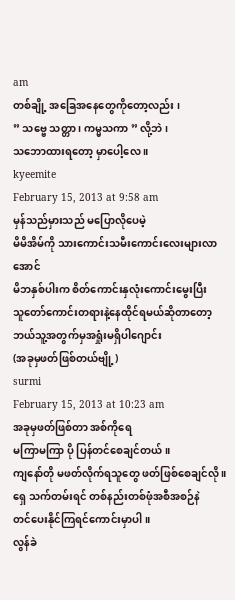am
တစ်ချို့ အခြေအနေတွေကိုတော့လည်း ၊
” သဗ္ဗေ သတ္တာ ၊ ကမ္မသကာ ” လို့ဘဲ ၊
သဘောထားရတော့ မှာပေါ့လေ ။
kyeemite
February 15, 2013 at 9:58 am
မှန်သည်မှားသည် မပြောလိုပေမဲ့
မိမိအိမ်ကို သားကောင်းသမီးကောင်းလေးများလာအောင်
မိဘနှစ်ပါးက စိတ်ကောင်းနှလုံးကောင်းမွေးပြီး
သူတော်ကောင်းတရားနဲ့နေထိုင်ရမယ်ဆိုတာတော့
ဘယ်သူ့အတွက်မှအရှုံးမရှိပါဂျောင်း
(အခုမှဖတ်ဖြစ်တယ်ဗျို့)
surmi
February 15, 2013 at 10:23 am
အခုမှဖတ်ဖြစ်တာ အစ်ကိုရေ
မကြာမကြာ ပို ပြန်တင်စေချင်တယ်။
ကျနော်တို မဖတ်လိုက်ရသူတွေ ဖတ်ဖြစ်စေချင်လို ။
ရှေ သက်တမ်းရင် တစ်နည်းတစ်ဖုံအစီအစဉ်နဲ
တင်ပေးနိုင်ကြရင်ကောင်းမှာပါ ။
လွန်ခဲ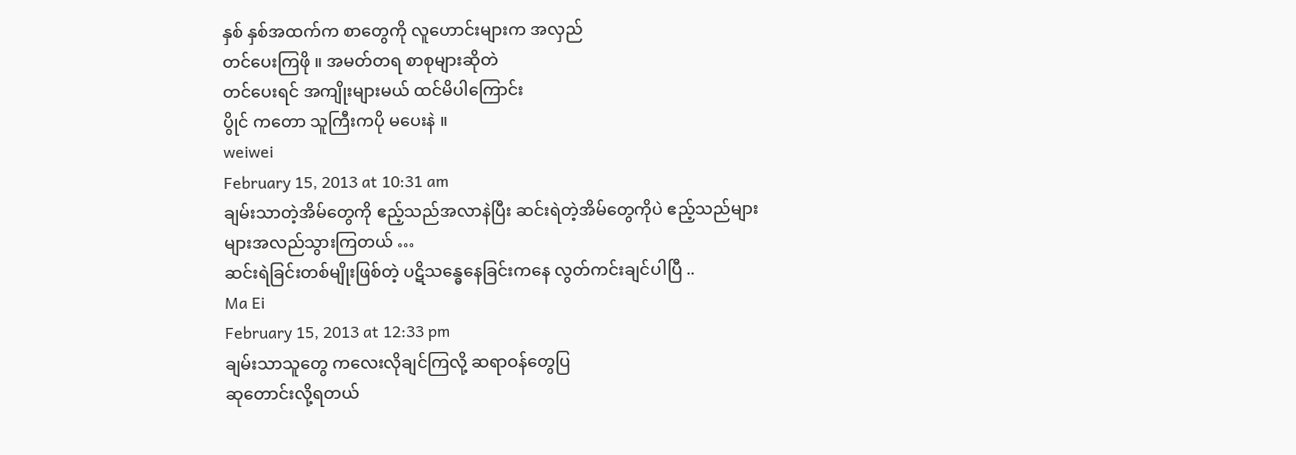နှစ် နှစ်အထက်က စာတွေကို လူဟောင်းများက အလှည်
တင်ပေးကြဖို ။ အမတ်တရ စာစုများဆိုတဲ
တင်ပေးရင် အကျိုးများမယ် ထင်မိပါကြောင်း
ပွိုင် ကတော သူကြီးကပို မပေးနဲ ။
weiwei
February 15, 2013 at 10:31 am
ချမ်းသာတဲ့အိမ်တွေကို ဧည့်သည်အလာနဲပြီး ဆင်းရဲတဲ့အိမ်တွေကိုပဲ ဧည့်သည်များများအလည်သွားကြတယ် …
ဆင်းရဲခြင်းတစ်မျိုးဖြစ်တဲ့ ပဋိသန္ဓေနေခြင်းကနေ လွတ်ကင်းချင်ပါပြီ ..
Ma Ei
February 15, 2013 at 12:33 pm
ချမ်းသာသူတွေ ကလေးလိုချင်ကြလို့ ဆရာဝန်တွေပြ
ဆုတောင်းလို့ရတယ်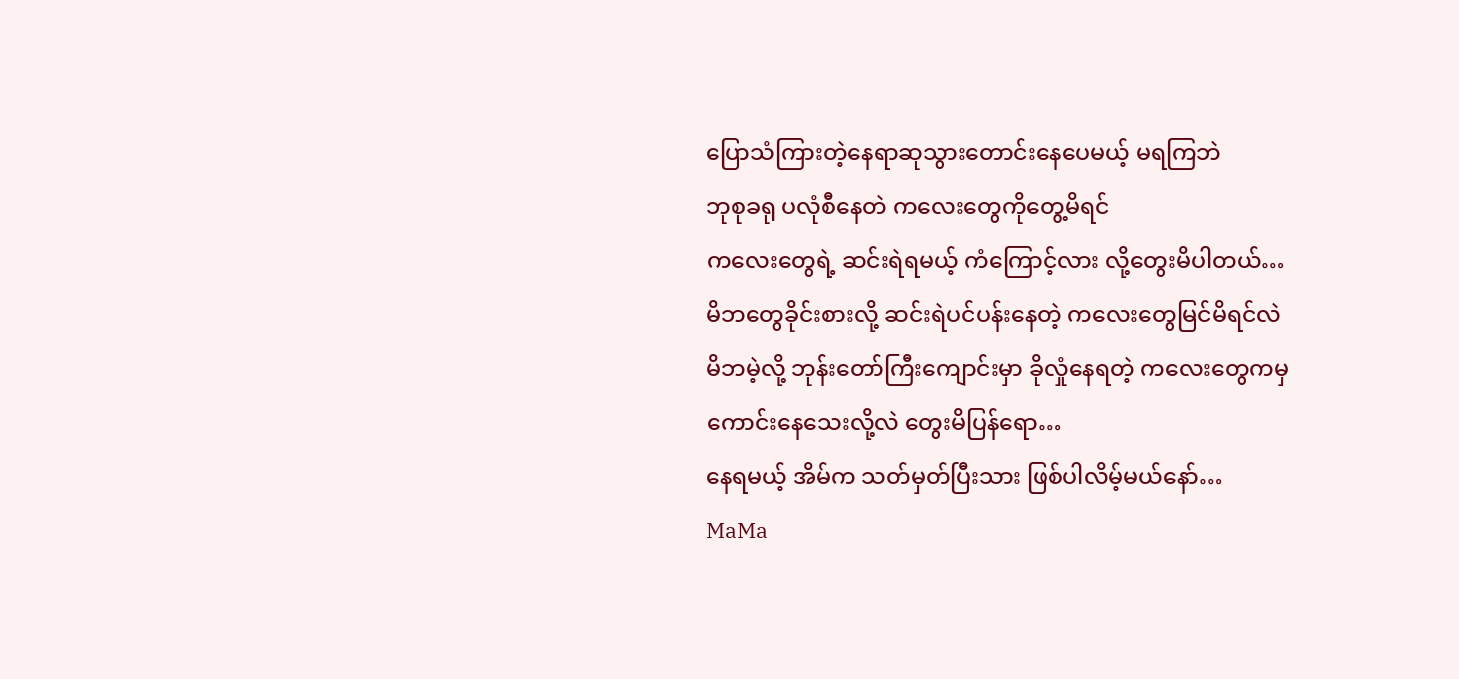ပြောသံကြားတဲ့နေရာဆုသွားတောင်းနေပေမယ့် မရကြဘဲ
ဘုစုခရု ပလုံစီနေတဲ ကလေးတွေကိုတွေ့မိရင်
ကလေးတွေရဲ့ ဆင်းရဲရမယ့် ကံကြောင့်လား လို့တွေးမိပါတယ်…
မိဘတွေခိုင်းစားလို့ ဆင်းရဲပင်ပန်းနေတဲ့ ကလေးတွေမြင်မိရင်လဲ
မိဘမဲ့လို့ ဘုန်းတော်ကြီးကျောင်းမှာ ခိုလှုံနေရတဲ့ ကလေးတွေကမှ
ကောင်းနေသေးလို့လဲ တွေးမိပြန်ရော…
နေရမယ့် အိမ်က သတ်မှတ်ပြီးသား ဖြစ်ပါလိမ့်မယ်နော်…
MaMa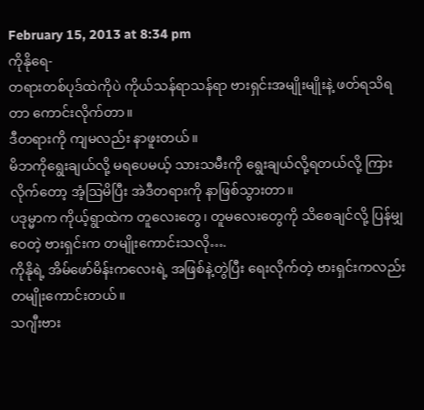February 15, 2013 at 8:34 pm
ကိုနိုရေ-
တရားတစ်ပုဒ်ထဲကိုပဲ ကိုယ်သန်ရာသန်ရာ ဗားရှင်းအမျိုးမျိုးနဲ့ ဖတ်ရသိရတာ ကောင်းလိုက်တာ။
ဒီတရားကို ကျမလည်း နာဖူးတယ်။
မိဘကိုရွေးချယ်လို့ မရပေမယ့် သားသမီးကို ရွေးချယ်လို့ရတယ်လို့ ကြားလိုက်တော့ အံ့ဩမိပြီး အဲဒီတရားကို နာဖြစ်သွားတာ။
ပဒုမ္မာက ကိုယ့်ရွာထဲက တူလေးတွေ၊ တူမလေးတွေကို သိစေချင်လို့ ပြန်မျှဝေတဲ့ ဗားရှင်းက တမျိုးကောင်းသလို….
ကိုနိုရဲ့ အိမ်ဖော်မိန်းကလေးရဲ့ အဖြစ်နဲ့တွဲပြီး ရေးလိုက်တဲ့ ဗားရှင်းကလည်း တမျိုးကောင်းတယ်။
သဂျီးဗား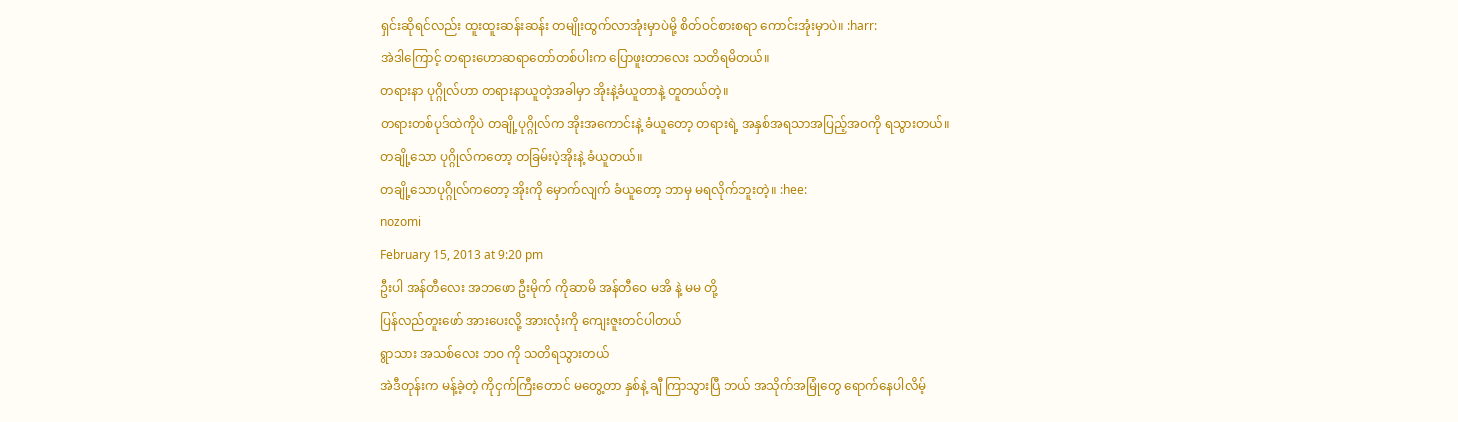ရှင်းဆိုရင်လည်း ထူးထူးဆန်းဆန်း တမျိုးထွက်လာအုံးမှာပဲမို့ စိတ်ဝင်စားစရာ ကောင်းအုံးမှာပဲ။ :harr:
အဲဒါကြောင့် တရားဟောဆရာတော်တစ်ပါးက ပြောဖူးတာလေး သတိရမိတယ်။
တရားနာ ပုဂ္ဂိုလ်ဟာ တရားနာယူတဲ့အခါမှာ အိုးနဲ့ခံယူတာနဲ့ တူတယ်တဲ့။
တရားတစ်ပုဒ်ထဲကိုပဲ တချို့ပုဂ္ဂိုလ်က အိုးအကောင်းနဲ့ ခံယူတော့ တရားရဲ့ အနှစ်အရသာအပြည့်အဝကို ရသွားတယ်။
တချို့သော ပုဂ္ဂိုလ်ကတော့ တခြမ်းပဲ့အိုးနဲ့ ခံယူတယ်။
တချို့သောပုဂ္ဂိုလ်ကတော့ အိုးကို မှောက်လျက် ခံယူတော့ ဘာမှ မရလိုက်ဘူးတဲ့။ :hee:
nozomi
February 15, 2013 at 9:20 pm
ဦးပါ အန်တီလေး အဘဖော ဦးမိုက် ကိုဆာမိ အန်တီဝေ မအိ နဲ့ မမ တို့
ပြန်လည်တူးဖော် အားပေးလို့ အားလုံးကို ကျေးဇူးတင်ပါတယ်
ရွာသား အသစ်လေး ဘဝ ကို သတိရသွားတယ်
အဲဒီတုန်းက မန့်ခဲ့တဲ့ ကိုငှက်ကြီးတောင် မတွေ့တာ နှစ်နဲ့ ချီ ကြာသွားပြီ ဘယ် အသိုက်အမြုံတွေ ရောက်နေပါလိမ့်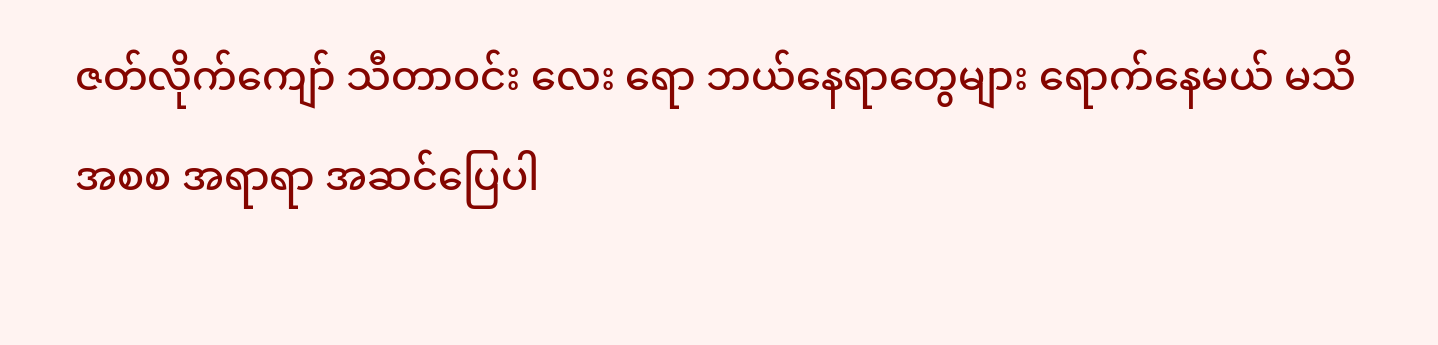ဇတ်လိုက်ကျော် သီတာဝင်း လေး ရော ဘယ်နေရာတွေများ ရောက်နေမယ် မသိ
အစစ အရာရာ အဆင်ပြေပါ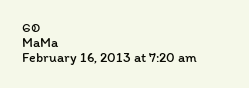စေ
MaMa
February 16, 2013 at 7:20 am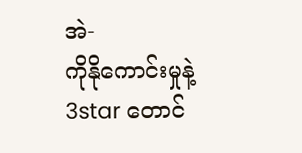အဲ-
ကိုနိုကောင်းမှုနဲ့ 3star တောင်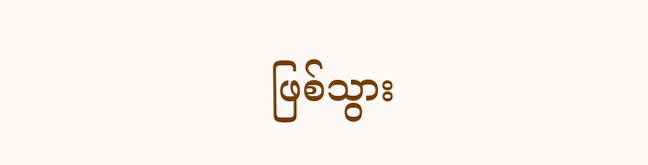ဖြစ်သွား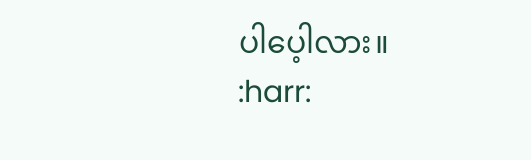ပါပေ့ါလား။
:harr: